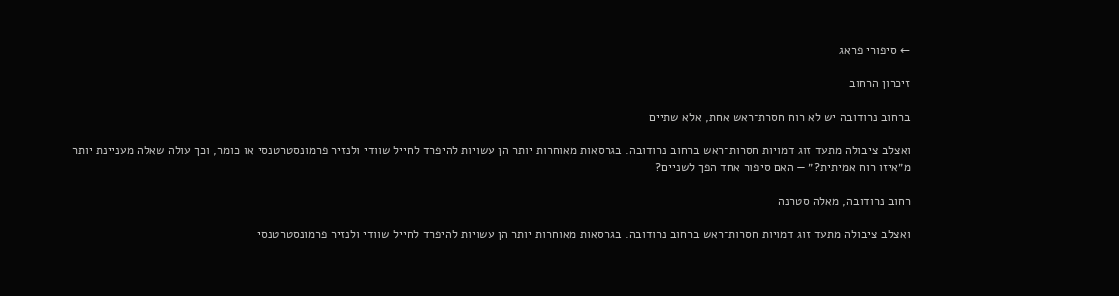← סיפורי פראג

זיכרון הרחוב

ברחוב נרודובה יש לא רוח חסרת־ראש אחת, אלא שתיים

ואצלב ציבולה מתעד זוג דמויות חסרות־ראש ברחוב נרודובה. בגרסאות מאוחרות יותר הן עשויות להיפרד לחייל שוודי ולנזיר פרמונסטרטנסי או כומר, וכך עולה שאלה מעניינת יותר מ״איזו רוח אמיתית?״ — האם סיפור אחד הפך לשניים?

רחוב נרודובה, מאלה סטרנה

ואצלב ציבולה מתעד זוג דמויות חסרות־ראש ברחוב נרודובה. בגרסאות מאוחרות יותר הן עשויות להיפרד לחייל שוודי ולנזיר פרמונסטרטנסי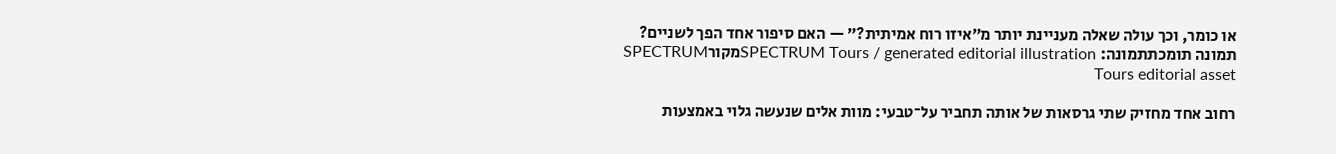או כומר, וכך עולה שאלה מעניינת יותר מ״איזו רוח אמיתית?״ — האם סיפור אחד הפך לשניים?
תמונה תומכתתמונה: SPECTRUM Tours / generated editorial illustrationמקורSPECTRUM Tours editorial asset

רחוב אחד מחזיק שתי גרסאות של אותה תחביר על־טבעי: מוות אלים שנעשה גלוי באמצעות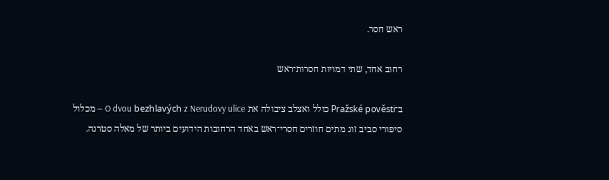ראש חסר.

רחוב אחד, שתי דמויות חסרות־ראש

ב־Pražské pověsti כולל ואצלב ציבולה את O dvou bezhlavých z Nerudovy ulice — מכלול סיפורי סביב זוג מתים חוזרים חסרי־ראש באחד הרחובות הידועים ביותר של מאלה סטרנה.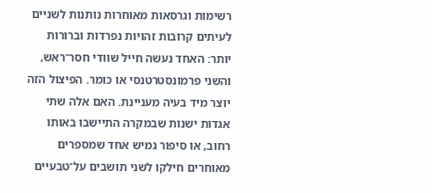רשימות וגרסאות מאוחרות נותנות לשניים לעיתים קרובות זהויות נפרדות וברורות יותר: האחד נעשה חייל שוודי חסר־ראש, והשני פרמונסטרטנסי או כומר. הפיצול הזה יוצר מיד בעיה מעניינת. האם אלה שתי אגדות ישנות שבמקרה התיישבו באותו רחוב, או סיפור גמיש אחד שמספרים מאוחרים חילקו לשני תושבים על־טבעיים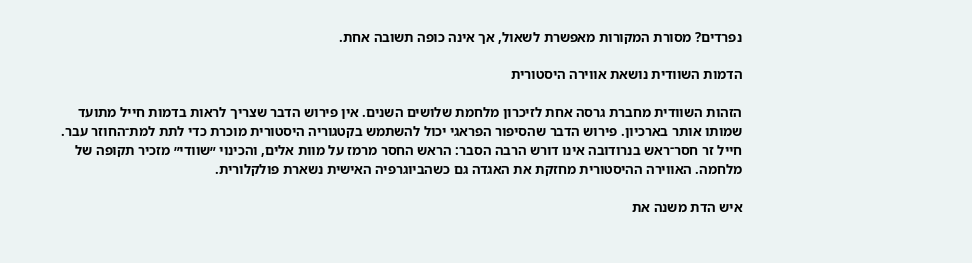נפרדים? מסורת המקורות מאפשרת לשאול, אך אינה כופה תשובה אחת.

הדמות השוודית נושאת אווירה היסטורית

הזהות השוודית מחברת גרסה אחת לזיכרון מלחמת שלושים השנים. אין פירוש הדבר שצריך לראות בדמות חייל מתועד שמותו אותר בארכיון. פירוש הדבר שהסיפור הפראגי יכול להשתמש בקטגוריה היסטורית מוכרת כדי לתת למת־החוזר עבר. חייל זר חסר־ראש בנרודובה אינו דורש הרבה הסבר: הראש החסר מרמז על מוות אלים, והכינוי ״שוודי״ מזכיר תקופה של מלחמה. האווירה ההיסטורית מחזקת את האגדה גם כשהביוגרפיה האישית נשארת פולקלורית.

איש הדת משנה את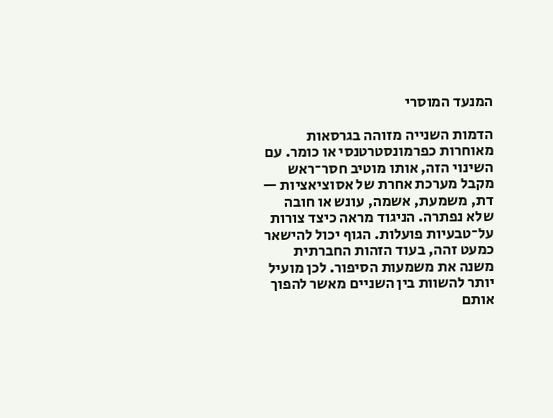המנעד המוסרי

הדמות השנייה מזוהה בגרסאות מאוחרות כפרמונסטרטנסי או כומר. עם השינוי הזה, אותו מוטיב חסר־ראש מקבל מערכת אחרת של אסוציאציות — דת, משמעת, אשמה, עונש או חובה שלא נפתרה. הניגוד מראה כיצד צורות על־טבעיות פועלות. הגוף יכול להישאר כמעט זהה, בעוד הזהות החברתית משנה את משמעות הסיפור. לכן מועיל יותר להשוות בין השניים מאשר להפוך אותם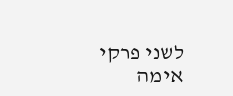לשני פרקי אימה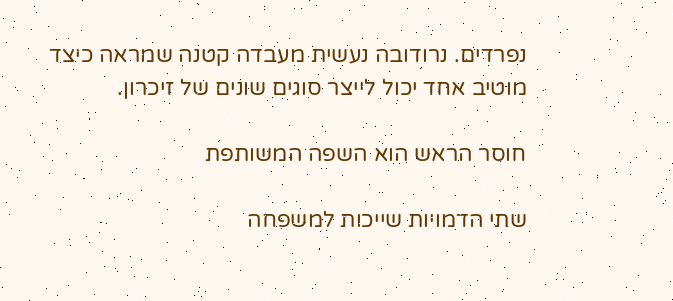נפרדים. נרודובה נעשית מעבדה קטנה שמראה כיצד מוטיב אחד יכול לייצר סוגים שונים של זיכרון.

חוסר הראש הוא השפה המשותפת

שתי הדמויות שייכות למשפחה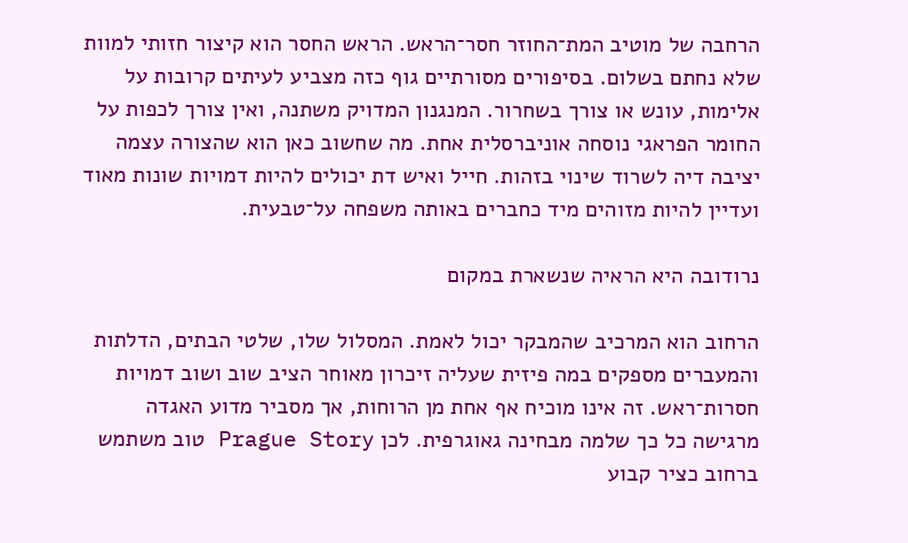הרחבה של מוטיב המת־החוזר חסר־הראש. הראש החסר הוא קיצור חזותי למוות שלא נחתם בשלום. בסיפורים מסורתיים גוף כזה מצביע לעיתים קרובות על אלימות, עונש או צורך בשחרור. המנגנון המדויק משתנה, ואין צורך לכפות על החומר הפראגי נוסחה אוניברסלית אחת. מה שחשוב כאן הוא שהצורה עצמה יציבה דיה לשרוד שינוי בזהות. חייל ואיש דת יכולים להיות דמויות שונות מאוד ועדיין להיות מזוהים מיד כחברים באותה משפחה על־טבעית.

נרודובה היא הראיה שנשארת במקום

הרחוב הוא המרכיב שהמבקר יכול לאמת. המסלול שלו, שלטי הבתים, הדלתות והמעברים מספקים במה פיזית שעליה זיכרון מאוחר הציב שוב ושוב דמויות חסרות־ראש. זה אינו מוכיח אף אחת מן הרוחות, אך מסביר מדוע האגדה מרגישה כל כך שלמה מבחינה גאוגרפית. לכן Prague Story טוב משתמש ברחוב כציר קבוע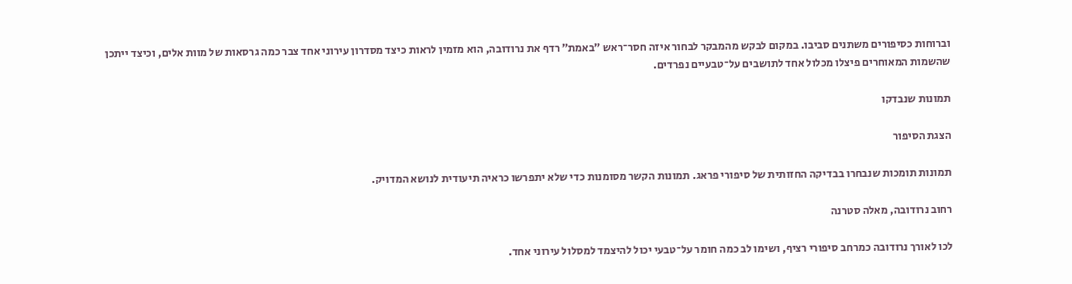וברוחות כסיפורים משתנים סביבו. במקום לבקש מהמבקר לבחור איזה חסר־ראש ״באמת״ רדף את נרודובה, הוא מזמין לראות כיצד מסדרון עירוני אחד צבר כמה גרסאות של מוות אלים, וכיצד ייתכן שהשמות המאוחרים פיצלו מכלול אחד לתושבים על־טבעיים נפרדים.

תמונות שנבדקו

הצגת הסיפור

תמונות תומכות שנבחרו בבדיקה החזותית של סיפורי פראג. תמונות הקשר מסומנות כדי שלא יתפרשו כראיה תיעודית לנושא המדויק.

רחוב נרודובה, מאלה סטרנה

לכו לאורך נרודובה כמרחב סיפורי רציף, ושימו לב כמה חומר על־טבעי יכול להיצמד למסלול עירוני אחד.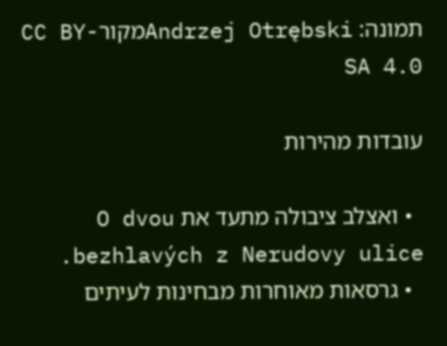תמונה: Andrzej OtrębskiמקורCC BY-SA 4.0

עובדות מהירות

  • ואצלב ציבולה מתעד את O dvou bezhlavých z Nerudovy ulice.
  • גרסאות מאוחרות מבחינות לעיתים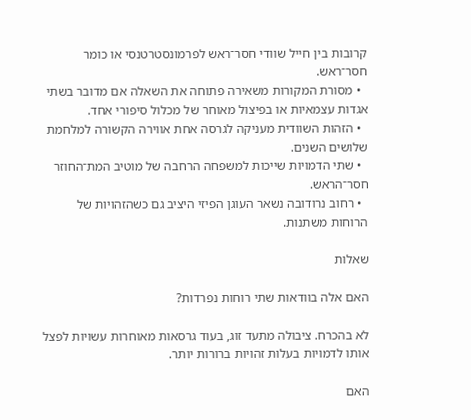קרובות בין חייל שוודי חסר־ראש לפרמונסטרטנסי או כומר חסר־ראש.
  • מסורת המקורות משאירה פתוחה את השאלה אם מדובר בשתי אגדות עצמאיות או בפיצול מאוחר של מכלול סיפורי אחד.
  • הזהות השוודית מעניקה לגרסה אחת אווירה הקשורה למלחמת שלושים השנים.
  • שתי הדמויות שייכות למשפחה הרחבה של מוטיב המת־החוזר חסר־הראש.
  • רחוב נרודובה נשאר העוגן הפיזי היציב גם כשהזהויות של הרוחות משתנות.

שאלות

האם אלה בוודאות שתי רוחות נפרדות?

לא בהכרח. ציבולה מתעד זוג, בעוד גרסאות מאוחרות עשויות לפצל אותו לדמויות בעלות זהויות ברורות יותר.

האם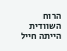הרוח השוודית הייתה חייל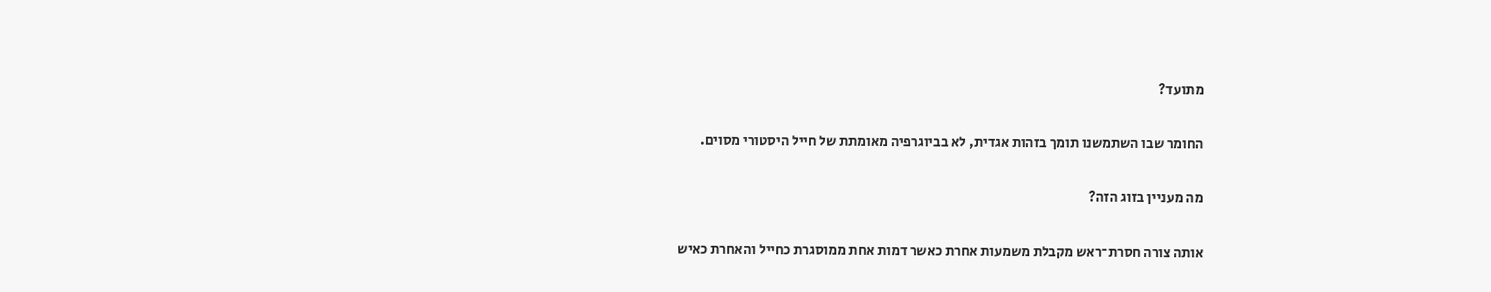מתועד?

החומר שבו השתמשנו תומך בזהות אגדית, לא בביוגרפיה מאומתת של חייל היסטורי מסוים.

מה מעניין בזוג הזה?

אותה צורה חסרת־ראש מקבלת משמעות אחרת כאשר דמות אחת ממוסגרת כחייל והאחרת כאיש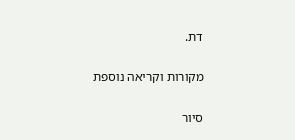דת.

מקורות וקריאה נוספת

סיור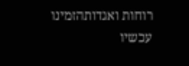רוחות ואגדותהזמינו עכשיו